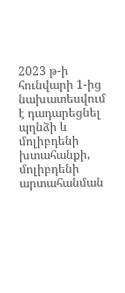2023 թ-ի հունվարի 1-ից նախատեսվում է դադարեցնել պղնձի և մոլիբդենի խտահանքի, մոլիբդենի արտահանման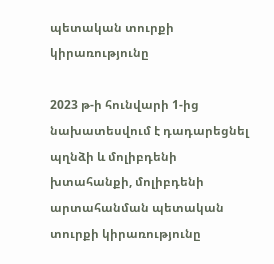պետական տուրքի կիրառությունը

2023 թ-ի հունվարի 1-ից նախատեսվում է դադարեցնել պղնձի և մոլիբդենի խտահանքի, մոլիբդենի արտահանման պետական տուրքի կիրառությունը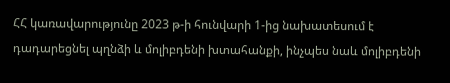ՀՀ կառավարությունը 2023 թ-ի հունվարի 1-ից նախատեսում է դադարեցնել պղնձի և մոլիբդենի խտահանքի, ինչպես նաև մոլիբդենի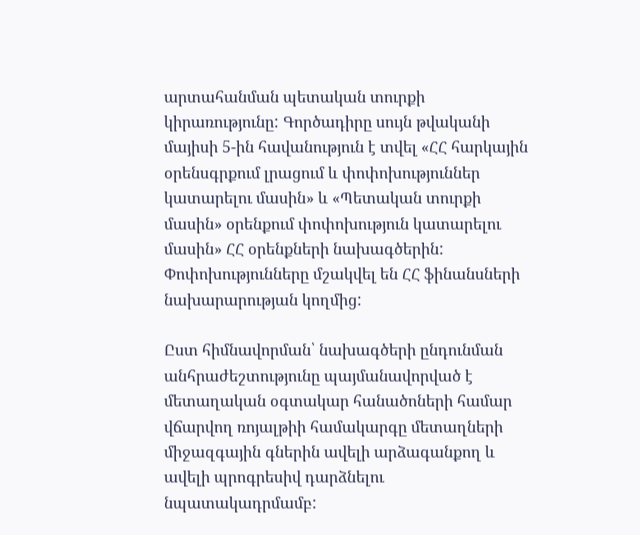արտահանման պետական տուրքի կիրառությունը: Գործադիրը սույն թվականի մայիսի 5-ին հավանություն է տվել «ՀՀ հարկային օրենսգրքում լրացում և փոփոխություններ կատարելու մասին» և «Պետական տուրքի մասին» օրենքում փոփոխություն կատարելու մասին» ՀՀ օրենքների նախագծերին: Փոփոխությունները մշակվել են ՀՀ ֆինանսների նախարարության կողմից:

Ըստ հիմնավորման՝ նախագծերի ընդունման անհրաժեշտությունը պայմանավորված է մետաղական օգտակար հանածոների համար վճարվող ռոյալթիի համակարգը մետաղների միջազգային գներին ավելի արձագանքող և ավելի պրոգրեսիվ դարձնելու նպատակադրմամբ: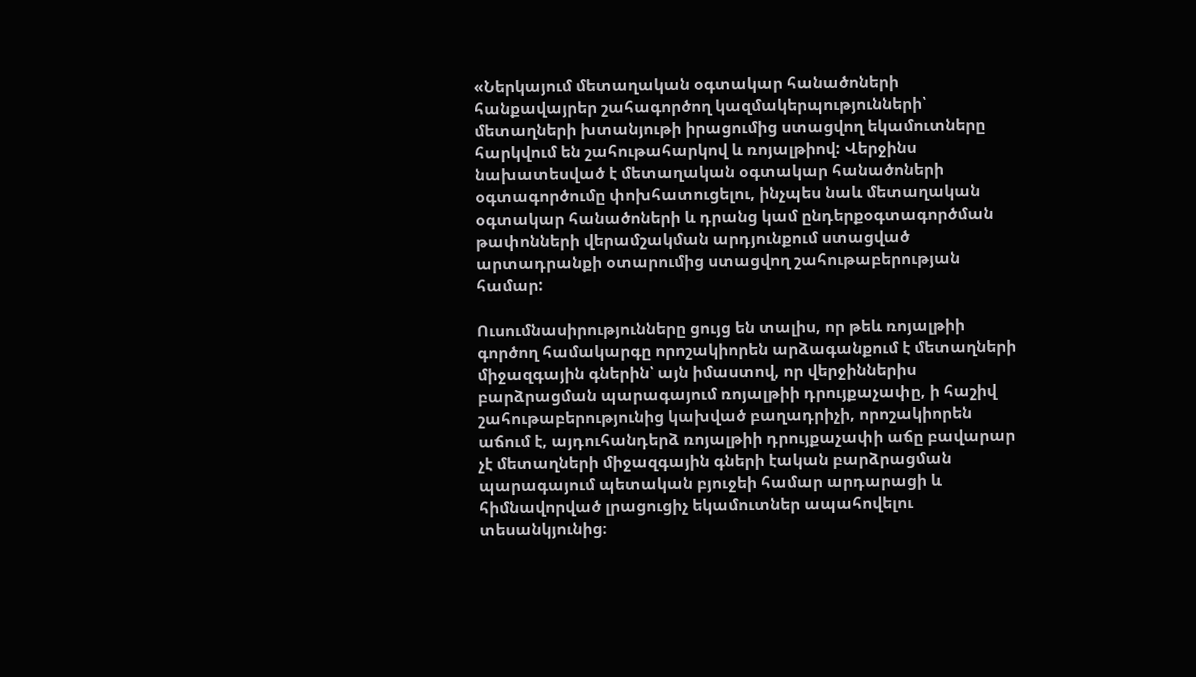«Ներկայում մետաղական օգտակար հանածոների հանքավայրեր շահագործող կազմակերպությունների՝ մետաղների խտանյութի իրացումից ստացվող եկամուտները հարկվում են շահութահարկով և ռոյալթիով: Վերջինս նախատեսված է մետաղական օգտակար հանածոների օգտագործումը փոխհատուցելու, ինչպես նաև մետաղական օգտակար հանածոների և դրանց կամ ընդերքօգտագործման թափոնների վերամշակման արդյունքում ստացված արտադրանքի օտարումից ստացվող շահութաբերության համար:

Ուսումնասիրությունները ցույց են տալիս, որ թեև ռոյալթիի գործող համակարգը որոշակիորեն արձագանքում է մետաղների միջազգային գներին՝ այն իմաստով, որ վերջիններիս բարձրացման պարագայում ռոյալթիի դրույքաչափը, ի հաշիվ շահութաբերությունից կախված բաղադրիչի, որոշակիորեն աճում է, այդուհանդերձ ռոյալթիի դրույքաչափի աճը բավարար չէ մետաղների միջազգային գների էական բարձրացման պարագայում պետական բյուջեի համար արդարացի և հիմնավորված լրացուցիչ եկամուտներ ապահովելու տեսանկյունից։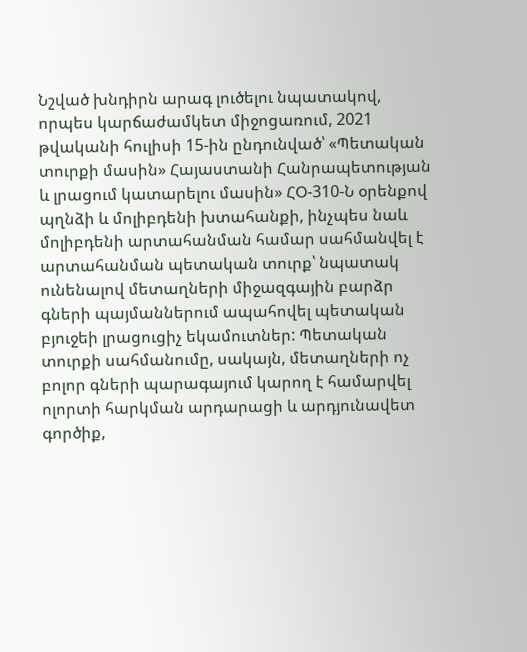Նշված խնդիրն արագ լուծելու նպատակով, որպես կարճաժամկետ միջոցառում, 2021 թվականի հուլիսի 15-ին ընդունված՝ «Պետական տուրքի մասին» Հայաստանի Հանրապետության և լրացում կատարելու մասին» ՀՕ-310-Ն օրենքով պղնձի և մոլիբդենի խտահանքի, ինչպես նաև մոլիբդենի արտահանման համար սահմանվել է արտահանման պետական տուրք՝ նպատակ ունենալով մետաղների միջազգային բարձր գների պայմաններում ապահովել պետական բյուջեի լրացուցիչ եկամուտներ: Պետական տուրքի սահմանումը, սակայն, մետաղների ոչ բոլոր գների պարագայում կարող է համարվել ոլորտի հարկման արդարացի և արդյունավետ գործիք,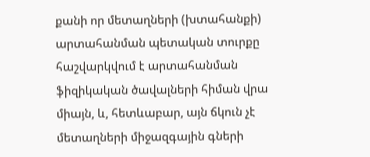քանի որ մետաղների (խտահանքի) արտահանման պետական տուրքը հաշվարկվում է արտահանման ֆիզիկական ծավալների հիման վրա միայն, և, հետևաբար, այն ճկուն չէ մետաղների միջազգային գների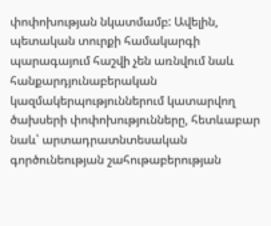փոփոխության նկատմամբ: Ավելին, պետական տուրքի համակարգի պարագայում հաշվի չեն առնվում նաև հանքարդյունաբերական կազմակերպություններում կատարվող ծախսերի փոփոխությունները, հետևաբար նաև՝ արտադրատնտեսական գործունեության շահութաբերության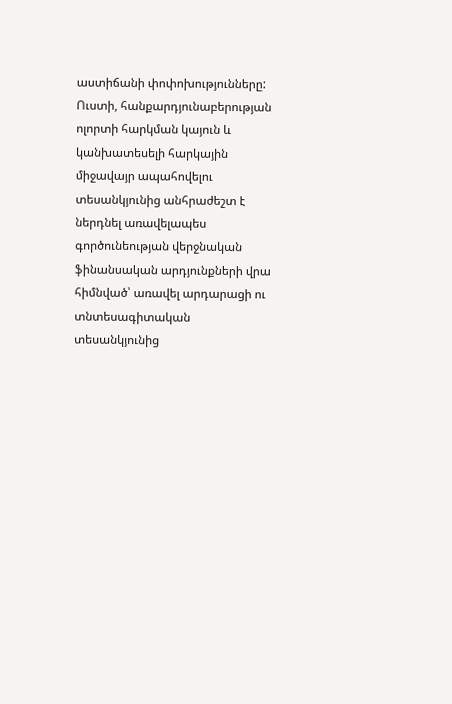աստիճանի փոփոխությունները: Ուստի, հանքարդյունաբերության ոլորտի հարկման կայուն և կանխատեսելի հարկային միջավայր ապահովելու տեսանկյունից անհրաժեշտ է ներդնել առավելապես գործունեության վերջնական ֆինանսական արդյունքների վրա հիմնված՝ առավել արդարացի ու տնտեսագիտական տեսանկյունից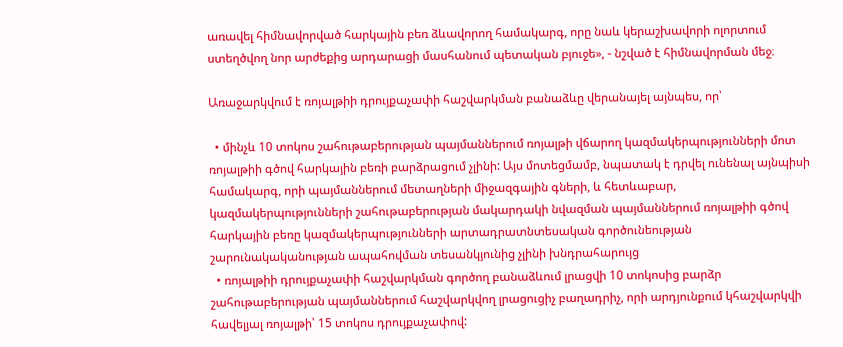առավել հիմնավորված հարկային բեռ ձևավորող համակարգ, որը նաև կերաշխավորի ոլորտում ստեղծվող նոր արժեքից արդարացի մասհանում պետական բյուջե», - նշված է հիմնավորման մեջ։

Առաջարկվում է ռոյալթիի դրույքաչափի հաշվարկման բանաձևը վերանայել այնպես, որ՝

  • մինչև 10 տոկոս շահութաբերության պայմաններում ռոյալթի վճարող կազմակերպությունների մոտ ռոյալթիի գծով հարկային բեռի բարձրացում չլինի: Այս մոտեցմամբ, նպատակ է դրվել ունենալ այնպիսի համակարգ, որի պայմաններում մետաղների միջազգային գների, և հետևաբար, կազմակերպությունների շահութաբերության մակարդակի նվազման պայմաններում ռոյալթիի գծով հարկային բեռը կազմակերպությունների արտադրատնտեսական գործունեության շարունակականության ապահովման տեսանկյունից չլինի խնդրահարույց
  • ռոյալթիի դրույքաչափի հաշվարկման գործող բանաձևում լրացվի 10 տոկոսից բարձր շահութաբերության պայմաններում հաշվարկվող լրացուցիչ բաղադրիչ, որի արդյունքում կհաշվարկվի հավելյալ ռոյալթի՝ 15 տոկոս դրույքաչափով: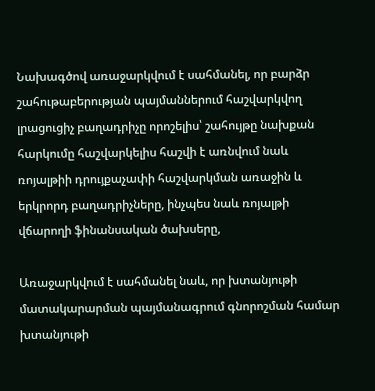Նախագծով առաջարկվում է սահմանել, որ բարձր շահութաբերության պայմաններում հաշվարկվող լրացուցիչ բաղադրիչը որոշելիս՝ շահույթը նախքան հարկումը հաշվարկելիս հաշվի է առնվում նաև ռոյալթիի դրույքաչափի հաշվարկման առաջին և երկրորդ բաղադրիչները, ինչպես նաև ռոյալթի վճարողի ֆինանսական ծախսերը,

Առաջարկվում է սահմանել նաև, որ խտանյութի մատակարարման պայմանագրում գնորոշման համար խտանյութի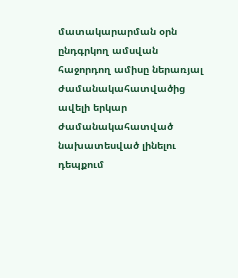մատակարարման օրն ընդգրկող ամսվան հաջորդող ամիսը ներառյալ ժամանակահատվածից ավելի երկար ժամանակահատված նախատեսված լինելու դեպքում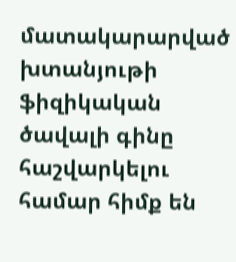մատակարարված խտանյութի ֆիզիկական ծավալի գինը հաշվարկելու համար հիմք են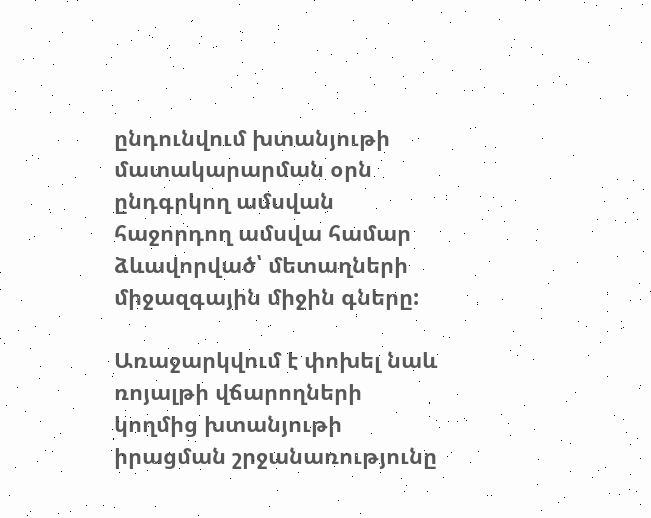ընդունվում խտանյութի մատակարարման օրն ընդգրկող ամսվան հաջորդող ամսվա համար ձևավորված՝ մետաղների միջազգային միջին գները:

Առաջարկվում է փոխել նաև ռոյալթի վճարողների կողմից խտանյութի իրացման շրջանառությունը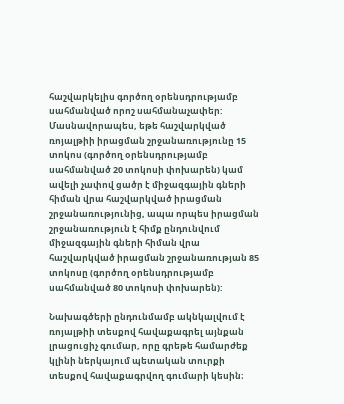հաշվարկելիս գործող օրենսդրությամբ սահմանված որոշ սահմանաչափեր: Մասնավորապես, եթե հաշվարկված ռոյալթիի իրացման շրջանառությունը 15 տոկոս (գործող օրենսդրությամբ սահմանված 20 տոկոսի փոխարեն) կամ ավելի չափով ցածր է միջազգային գների հիման վրա հաշվարկված իրացման շրջանառությունից, ապա որպես իրացման շրջանառություն է հիմք ընդունվում միջազգային գների հիման վրա հաշվարկված իրացման շրջանառության 85 տոկոսը (գործող օրենսդրությամբ սահմանված 80 տոկոսի փոխարեն):

Նախագծերի ընդունմամբ ակնկալվում է ռոյալթիի տեսքով հավաքագրել այնքան լրացուցիչ գումար, որը գրեթե համարժեք կլինի ներկայում պետական տուրքի տեսքով հավաքագրվող գումարի կեսին։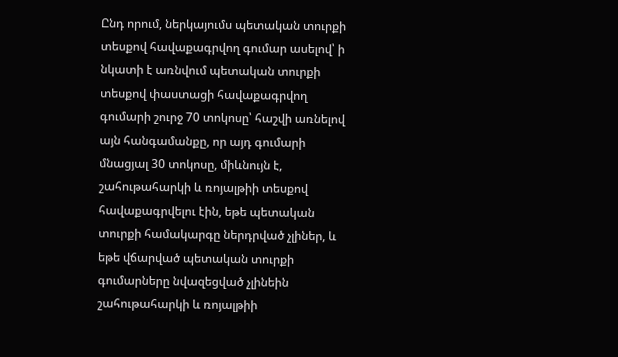Ընդ որում, ներկայումս պետական տուրքի տեսքով հավաքագրվող գումար ասելով՝ ի նկատի է առնվում պետական տուրքի տեսքով փաստացի հավաքագրվող գումարի շուրջ 70 տոկոսը՝ հաշվի առնելով այն հանգամանքը, որ այդ գումարի մնացյալ 30 տոկոսը, միևնույն է, շահութահարկի և ռոյալթիի տեսքով հավաքագրվելու էին, եթե պետական տուրքի համակարգը ներդրված չլիներ, և եթե վճարված պետական տուրքի գումարները նվազեցված չլինեին շահութահարկի և ռոյալթիի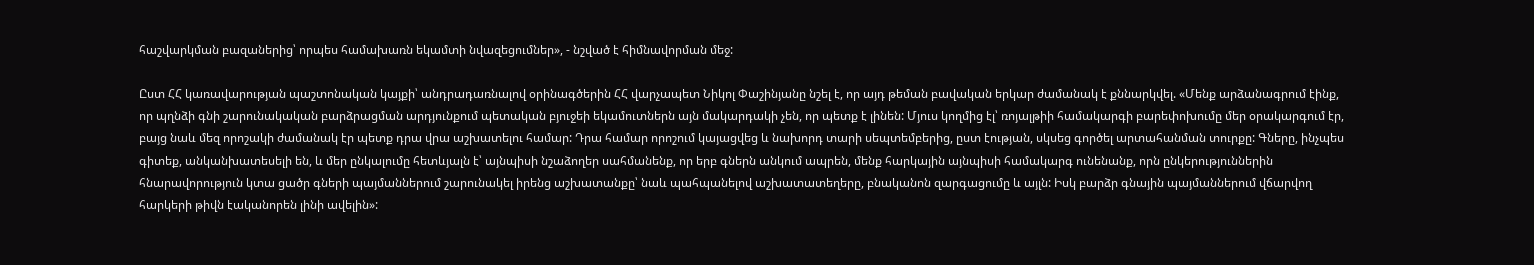հաշվարկման բազաներից՝ որպես համախառն եկամտի նվազեցումներ», - նշված է հիմնավորման մեջ:

Ըստ ՀՀ կառավարության պաշտոնական կայքի՝ անդրադառնալով օրինագծերին ՀՀ վարչապետ Նիկոլ Փաշինյանը նշել է, որ այդ թեման բավական երկար ժամանակ է քննարկվել. «Մենք արձանագրում էինք, որ պղնձի գնի շարունակական բարձրացման արդյունքում պետական բյուջեի եկամուտներն այն մակարդակի չեն, որ պետք է լինեն: Մյուս կողմից էլ՝ ռոյալթիի համակարգի բարեփոխումը մեր օրակարգում էր, բայց նաև մեզ որոշակի ժամանակ էր պետք դրա վրա աշխատելու համար: Դրա համար որոշում կայացվեց և նախորդ տարի սեպտեմբերից, ըստ էության, սկսեց գործել արտահանման տուրքը: Գները, ինչպես գիտեք, անկանխատեսելի են, և մեր ընկալումը հետևյալն է՝ այնպիսի նշաձողեր սահմանենք, որ երբ գներն անկում ապրեն, մենք հարկային այնպիսի համակարգ ունենանք, որն ընկերություններին հնարավորություն կտա ցածր գների պայմաններում շարունակել իրենց աշխատանքը՝ նաև պահպանելով աշխատատեղերը, բնականոն զարգացումը և այլն: Իսկ բարձր գնային պայմաններում վճարվող հարկերի թիվն էականորեն լինի ավելին»: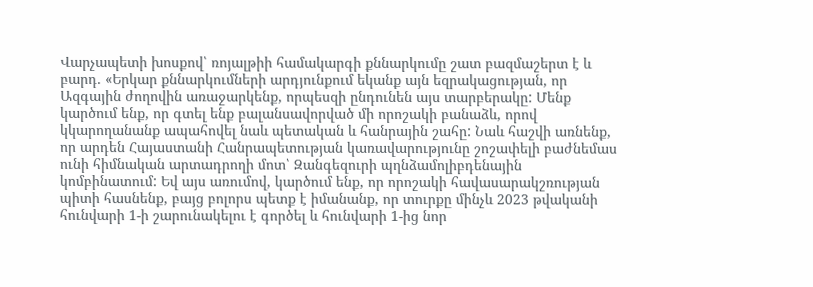Վարչապետի խոսքով՝ ռոյալթիի համակարգի քննարկումը շատ բազմաշերտ է և բարդ. «Երկար քննարկումների արդյունքում եկանք այն եզրակացության, որ Ազգային ժողովին առաջարկենք, որպեսզի ընդունեն այս տարբերակը: Մենք կարծում ենք, որ գտել ենք բալանսավորված մի որոշակի բանաձև, որով կկարողանանք ապահովել նաև պետական և հանրային շահը: Նաև հաշվի առնենք, որ արդեն Հայաստանի Հանրապետության կառավարությունը շոշափելի բաժնեմաս ունի հիմնական արտադրողի մոտ՝ Զանգեզուրի պղնձամոլիբդենային կոմբինատում: Եվ այս առումով, կարծում ենք, որ որոշակի հավասարակշռության պիտի հասնենք, բայց բոլորս պետք է իմանանք, որ տուրքը մինչև 2023 թվականի հունվարի 1-ի շարունակելու է գործել և հունվարի 1-ից նոր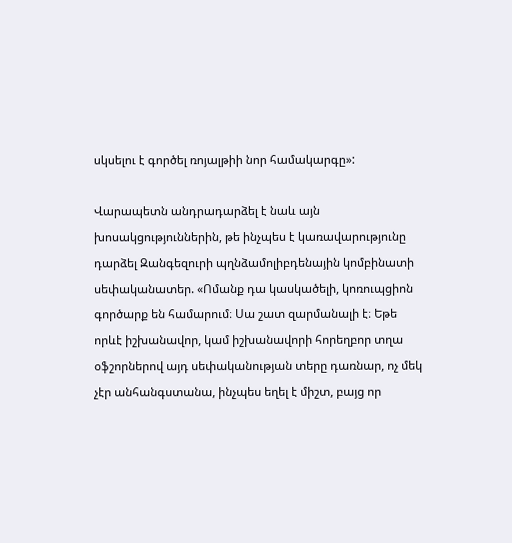սկսելու է գործել ռոյալթիի նոր համակարգը»:

Վարապետն անդրադարձել է նաև այն խոսակցություններին, թե ինչպես է կառավարությունը դարձել Զանգեզուրի պղնձամոլիբդենային կոմբինատի սեփականատեր. «Ոմանք դա կասկածելի, կոռուպցիոն գործարք են համարում։ Սա շատ զարմանալի է։ Եթե որևէ իշխանավոր, կամ իշխանավորի հորեղբոր տղա օֆշորներով այդ սեփականության տերը դառնար, ոչ մեկ չէր անհանգստանա, ինչպես եղել է միշտ, բայց որ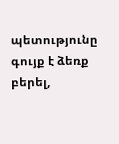պետությունը գույք է ձեռք բերել,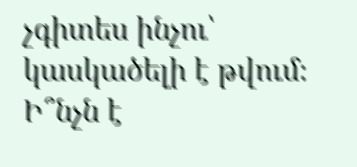չգիտես ինչու՝ կասկածելի է թվում։ Ի՞նչն է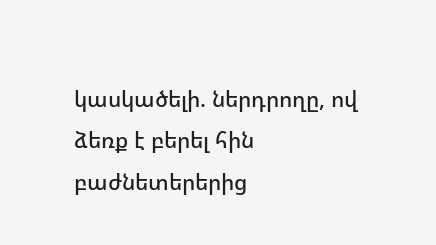կասկածելի. ներդրողը, ով ձեռք է բերել հին բաժնետերերից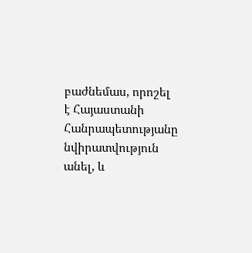բաժնեմաս, որոշել է Հայաստանի Հանրապետությանը նվիրատվություն անել, և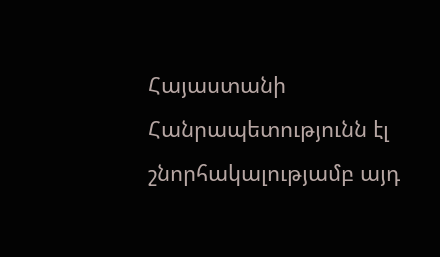Հայաստանի Հանրապետությունն էլ շնորհակալությամբ այդ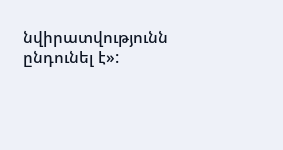նվիրատվությունն ընդունել է»: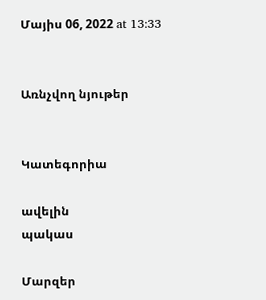Մայիս 06, 2022 at 13:33


Առնչվող նյութեր


Կատեգորիա

ավելին
պակաս

Մարզեր